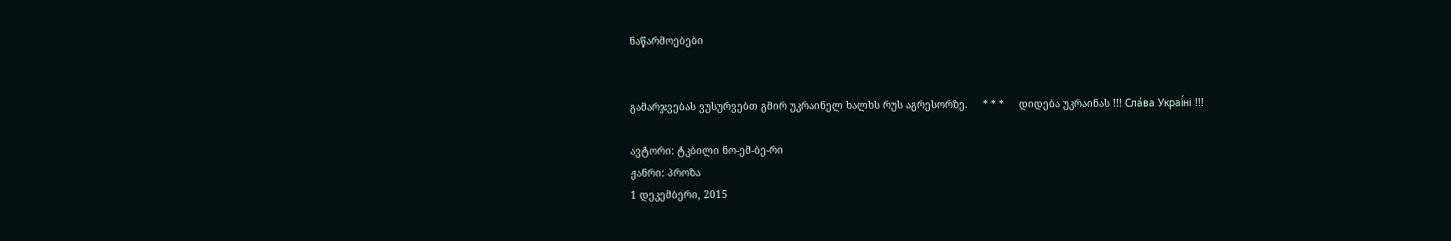ნაწარმოებები


გამარჯვებას ვუსურვებთ გმირ უკრაინელ ხალხს რუს აგრესორზე.     * * *     დიდება უკრაინას !!! Сла́ва Украї́ні !!!

ავტორი: ტკბილი ნო-ემ-ბე-რი
ჟანრი: პროზა
1 დეკემბერი, 2015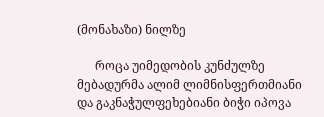(მონახაზი) ნილზე

      როცა უიმედობის კუნძულზე მებადურმა ალიმ ლიმნისფერთმიანი და გაკნაჭულფეხებიანი ბიჭი იპოვა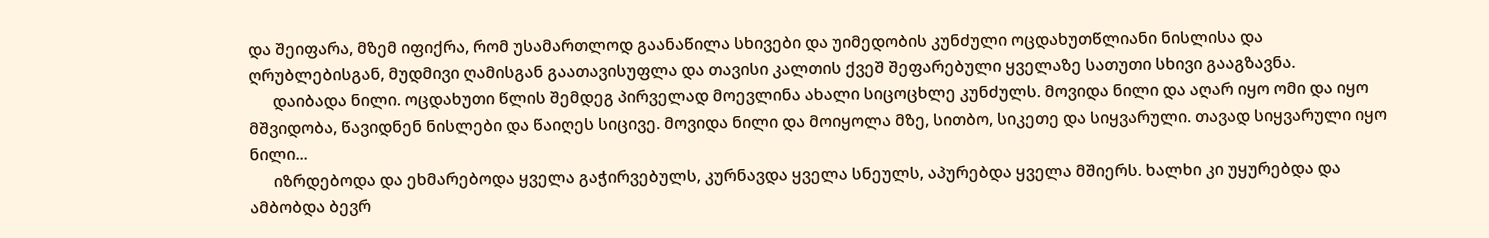და შეიფარა, მზემ იფიქრა, რომ უსამართლოდ გაანაწილა სხივები და უიმედობის კუნძული ოცდახუთწლიანი ნისლისა და ღრუბლებისგან, მუდმივი ღამისგან გაათავისუფლა და თავისი კალთის ქვეშ შეფარებული ყველაზე სათუთი სხივი გააგზავნა.
      დაიბადა ნილი. ოცდახუთი წლის შემდეგ პირველად მოევლინა ახალი სიცოცხლე კუნძულს. მოვიდა ნილი და აღარ იყო ომი და იყო მშვიდობა, წავიდნენ ნისლები და წაიღეს სიცივე. მოვიდა ნილი და მოიყოლა მზე, სითბო, სიკეთე და სიყვარული. თავად სიყვარული იყო ნილი...
      იზრდებოდა და ეხმარებოდა ყველა გაჭირვებულს, კურნავდა ყველა სნეულს, აპურებდა ყველა მშიერს. ხალხი კი უყურებდა და ამბობდა ბევრ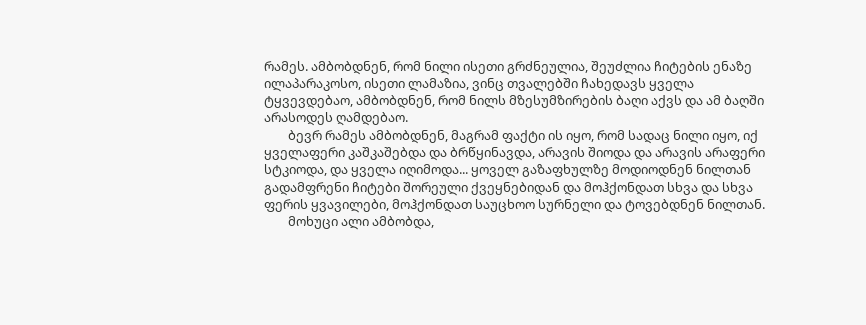რამეს. ამბობდნენ, რომ ნილი ისეთი გრძნეულია, შეუძლია ჩიტების ენაზე ილაპარაკოსო, ისეთი ლამაზია, ვინც თვალებში ჩახედავს ყველა ტყვევდებაო, ამბობდნენ, რომ ნილს მზესუმზირების ბაღი აქვს და ამ ბაღში არასოდეს ღამდებაო.
        ბევრ რამეს ამბობდნენ, მაგრამ ფაქტი ის იყო, რომ სადაც ნილი იყო, იქ ყველაფერი კაშკაშებდა და ბრწყინავდა, არავის შიოდა და არავის არაფერი სტკიოდა, და ყველა იღიმოდა... ყოველ გაზაფხულზე მოდიოდნენ ნილთან გადამფრენი ჩიტები შორეული ქვეყნებიდან და მოჰქონდათ სხვა და სხვა ფერის ყვავილები, მოჰქონდათ საუცხოო სურნელი და ტოვებდნენ ნილთან.
        მოხუცი ალი ამბობდა,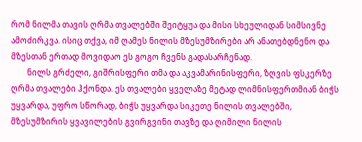რომ ნილმა თავის ღრმა თვალებში შეიტყუა და მისი სხეულიდან სიმსივნე ამოძირკვა. ისიც თქვა, იმ ღამეს ნილის მზესუმზირები არ ანათებდნენო და მზესთან ერთად მოვიდაო ეს გოგო ჩვენს გადასარჩენად.
        ნილს გრძელი, გიშრისფერი თმა და აკვამარინისფერი, ზღვის ფსკერზე ღრმა თვალები ჰქონდა. ეს თვალები ყველაზე მეტად ლიმნისფერთმიან ბიჭს უყვარდა, უფრო სწორად, ბიჭს უყვარდა სიკეთე ნილის თვალებში, მზესუმზირის ყვავილების გვირგვინი თავზე და ღიმილი ნილის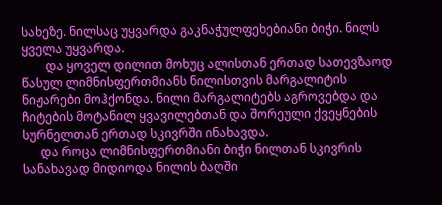სახეზე. ნილსაც უყვარდა გაკნაჭულფეხებიანი ბიჭი. ნილს ყველა უყვარდა.
        და ყოველ დილით მოხუც ალისთან ერთად სათევზაოდ წასულ ლიმნისფერთმიანს ნილისთვის მარგალიტის ნიჟარები მოჰქონდა. ნილი მარგალიტებს აგროვებდა და ჩიტების მოტანილ ყვავილებთან და შორეული ქვეყნების სურნელთან ერთად სკივრში ინახავდა.
      და როცა ლიმნისფერთმიანი ბიჭი ნილთან სკივრის სანახავად მიდიოდა ნილის ბაღში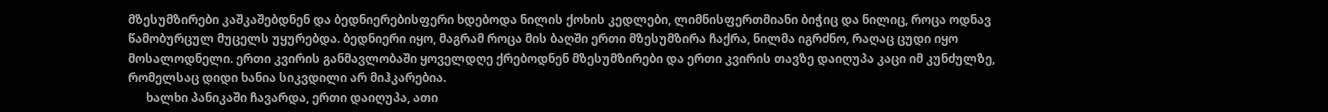მზესუმზირები კაშკაშებდნენ და ბედნიერებისფერი ხდებოდა ნილის ქოხის კედლები, ლიმნისფერთმიანი ბიჭიც და ნილიც, როცა ოდნავ წამობურცულ მუცელს უყურებდა. ბედნიერი იყო, მაგრამ როცა მის ბაღში ერთი მზესუმზირა ჩაქრა, ნილმა იგრძნო, რაღაც ცუდი იყო მოსალოდნელი. ერთი კვირის განმავლობაში ყოველდღე ქრებოდნენ მზესუმზირები და ერთი კვირის თავზე დაიღუპა კაცი იმ კუნძულზე, რომელსაც დიდი ხანია სიკვდილი არ მიჰკარებია.
      ხალხი პანიკაში ჩავარდა, ერთი დაიღუპა, ათი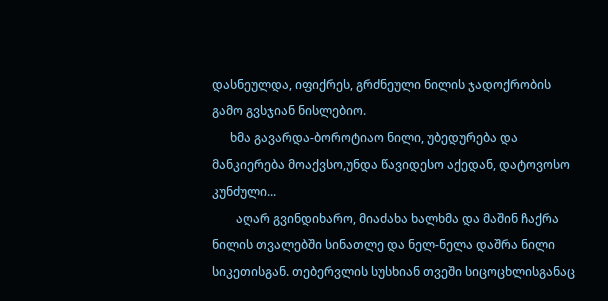დასნეულდა, იფიქრეს, გრძნეული ნილის ჯადოქრობის გამო გვსჯიან ნისლებიო.
      ხმა გავარდა-ბოროტიაო ნილი, უბედურება და მანკიერება მოაქვსო,უნდა წავიდესო აქედან, დატოვოსო კუნძული...
        აღარ გვინდიხარო, მიაძახა ხალხმა და მაშინ ჩაქრა ნილის თვალებში სინათლე და ნელ-ნელა დაშრა ნილი სიკეთისგან. თებერვლის სუსხიან თვეში სიცოცხლისგანაც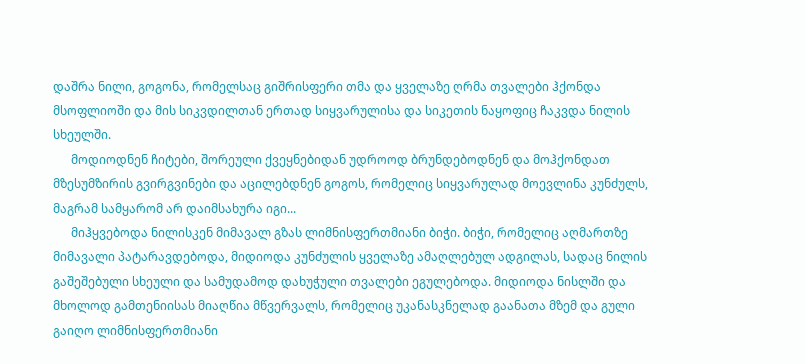დაშრა ნილი, გოგონა, რომელსაც გიშრისფერი თმა და ყველაზე ღრმა თვალები ჰქონდა მსოფლიოში და მის სიკვდილთან ერთად სიყვარულისა და სიკეთის ნაყოფიც ჩაკვდა ნილის სხეულში.
      მოდიოდნენ ჩიტები, შორეული ქვეყნებიდან უდროოდ ბრუნდებოდნენ და მოჰქონდათ მზესუმზირის გვირგვინები და აცილებდნენ გოგოს, რომელიც სიყვარულად მოევლინა კუნძულს, მაგრამ სამყარომ არ დაიმსახურა იგი...
      მიჰყვებოდა ნილისკენ მიმავალ გზას ლიმნისფერთმიანი ბიჭი. ბიჭი, რომელიც აღმართზე მიმავალი პატარავდებოდა, მიდიოდა კუნძულის ყველაზე ამაღლებულ ადგილას, სადაც ნილის გაშეშებული სხეული და სამუდამოდ დახუჭული თვალები ეგულებოდა. მიდიოდა ნისლში და მხოლოდ გამთენიისას მიაღწია მწვერვალს, რომელიც უკანასკნელად გაანათა მზემ და გული გაიღო ლიმნისფერთმიანი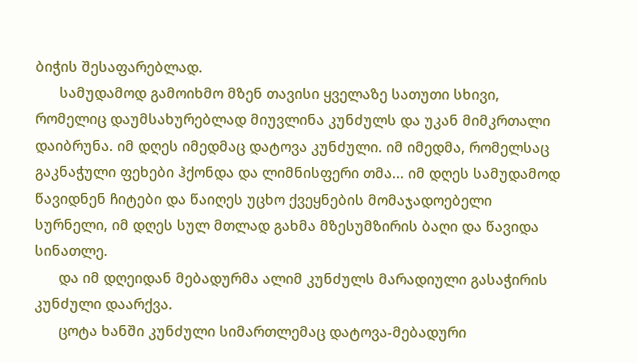ბიჭის შესაფარებლად.
      სამუდამოდ გამოიხმო მზენ თავისი ყველაზე სათუთი სხივი, რომელიც დაუმსახურებლად მიუვლინა კუნძულს და უკან მიმკრთალი დაიბრუნა. იმ დღეს იმედმაც დატოვა კუნძული. იმ იმედმა, რომელსაც გაკნაჭული ფეხები ჰქონდა და ლიმნისფერი თმა... იმ დღეს სამუდამოდ წავიდნენ ჩიტები და წაიღეს უცხო ქვეყნების მომაჯადოებელი სურნელი, იმ დღეს სულ მთლად გახმა მზესუმზირის ბაღი და წავიდა სინათლე.
      და იმ დღეიდან მებადურმა ალიმ კუნძულს მარადიული გასაჭირის კუნძული დაარქვა.
      ცოტა ხანში კუნძული სიმართლემაც დატოვა-მებადური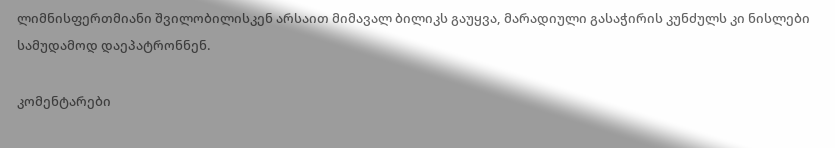ლიმნისფერთმიანი შვილობილისკენ არსაით მიმავალ ბილიკს გაუყვა, მარადიული გასაჭირის კუნძულს კი ნისლები სამუდამოდ დაეპატრონნენ.

კომენტარები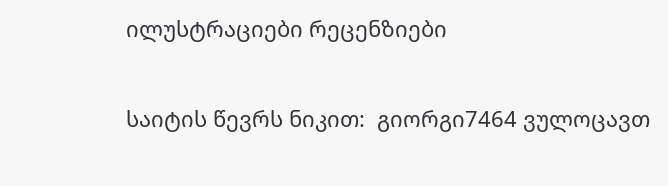ილუსტრაციები რეცენზიები

საიტის წევრს ნიკით:  გიორგი7464 ვულოცავთ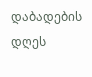დაბადების დღეს